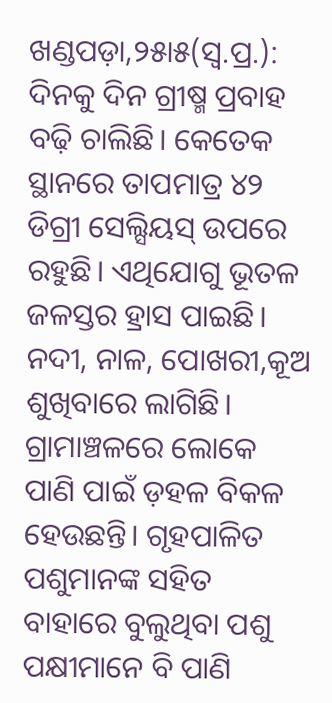ଖଣ୍ଡପଡ଼ା,୨୫ା୫(ସ୍ବ.ପ୍ର.): ଦିନକୁ ଦିନ ଗ୍ରୀଷ୍ମ ପ୍ରବାହ ବଢ଼ି ଚାଲିଛି। କେତେକ ସ୍ଥାନରେ ତାପମାତ୍ର ୪୨ ଡିଗ୍ରୀ ସେଲ୍ସିୟସ୍ ଉପରେ ରହୁଛି। ଏଥିଯୋଗୁ ଭୂତଳ ଜଳସ୍ତର ହ୍ରାସ ପାଇଛି। ନଦୀ, ନାଳ, ପୋଖରୀ,କୂଅ ଶୁଖିବାରେ ଲାଗିଛି। ଗ୍ରାମାଞ୍ଚଳରେ ଲୋକେ ପାଣି ପାଇଁ ଡ଼ହଳ ବିକଳ ହେଉଛନ୍ତି। ଗୃହପାଳିତ ପଶୁମାନଙ୍କ ସହିତ ବାହାରେ ବୁଲୁଥିବା ପଶୁ ପକ୍ଷୀମାନେ ବି ପାଣି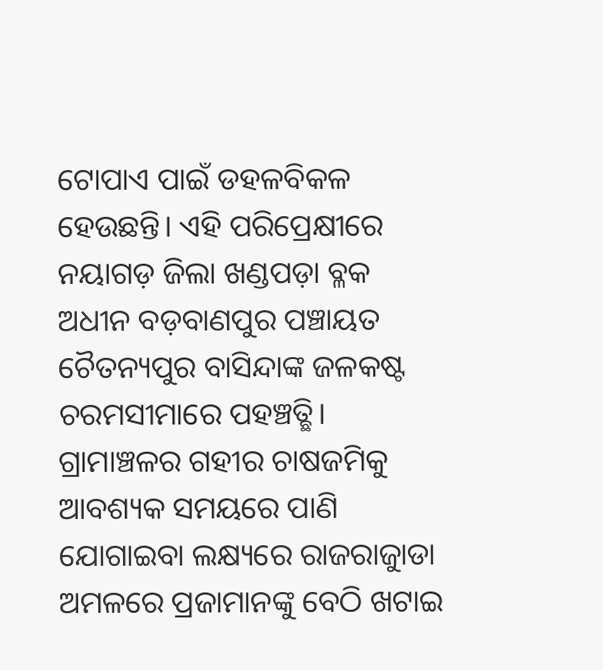ଟୋପାଏ ପାଇଁ ଡହଳବିକଳ ହେଉଛନ୍ତି। ଏହି ପରିପ୍ରେକ୍ଷୀରେ ନୟାଗଡ଼ ଜିଲା ଖଣ୍ଡପଡ଼ା ବ୍ଳକ ଅଧୀନ ବଡ଼ବାଣପୁର ପଞ୍ଚାୟତ ଚୈତନ୍ୟପୁର ବାସିନ୍ଦାଙ୍କ ଜଳକଷ୍ଟ ଚରମସୀମାରେ ପହଞ୍ଚତ୍ଛି। ଗ୍ରାମାଞ୍ଚଳର ଗହୀର ଚାଷଜମିକୁ ଆବଶ୍ୟକ ସମୟରେ ପାଣି ଯୋଗାଇବା ଲକ୍ଷ୍ୟରେ ରାଜରାଜୁାଡା ଅମଳରେ ପ୍ରଜାମାନଙ୍କୁ ବେଠି ଖଟାଇ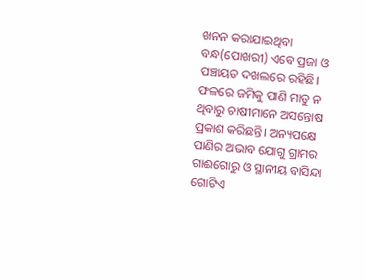ଖନନ କରାଯାଇଥିବା ବନ୍ଧ(ପୋଖରୀ) ଏବେ ପ୍ରଜା ଓ ପଞ୍ଚାୟତ ଦଖଲରେ ରହିଛି। ଫଳରେ ଜମିକୁ ପାଣି ମାଡୁ ନ ଥିବାରୁ ଚାଷୀମାନେ ଅସନ୍ତୋଷ ପ୍ରକାଶ କରିଛନ୍ତି। ଅନ୍ୟପକ୍ଷେ ପାଣିର ଅଭାବ ଯୋଗୁ ଗ୍ରାମର ଗାଈଗୋରୁ ଓ ସ୍ଥାନୀୟ ବାସିନ୍ଦା ଗୋଟିଏ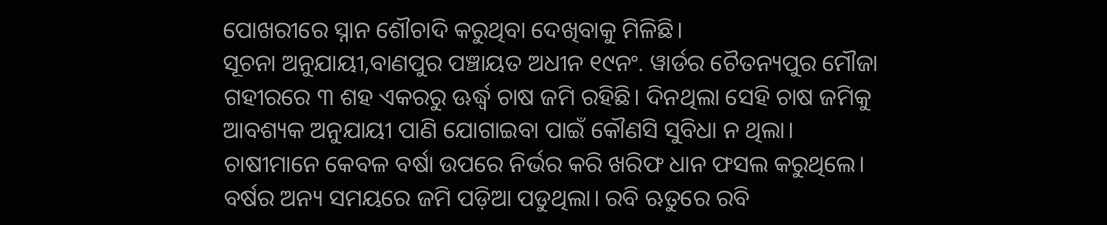ପୋଖରୀରେ ସ୍ନାନ ଶୌଚାଦି କରୁଥିବା ଦେଖିବାକୁ ମିଳିଛି।
ସୂଚନା ଅନୁଯାୟୀ,ବାଣପୁର ପଞ୍ଚାୟତ ଅଧୀନ ୧୯ନଂ. ୱାର୍ଡର ଚୈତନ୍ୟପୁର ମୌଜା ଗହୀରରେ ୩ ଶହ ଏକରରୁ ଊର୍ଦ୍ଧ୍ୱ ଚାଷ ଜମି ରହିଛି। ଦିନଥିଲା ସେହି ଚାଷ ଜମିକୁ ଆବଶ୍ୟକ ଅନୁଯାୟୀ ପାଣି ଯୋଗାଇବା ପାଇଁ କୌଣସି ସୁବିଧା ନ ଥିଲା। ଚାଷୀମାନେ କେବଳ ବର୍ଷା ଉପରେ ନିର୍ଭର କରି ଖରିଫ ଧାନ ଫସଲ କରୁଥିଲେ। ବର୍ଷର ଅନ୍ୟ ସମୟରେ ଜମି ପଡ଼ିଆ ପଡୁଥିଲା। ରବି ଋତୁରେ ରବି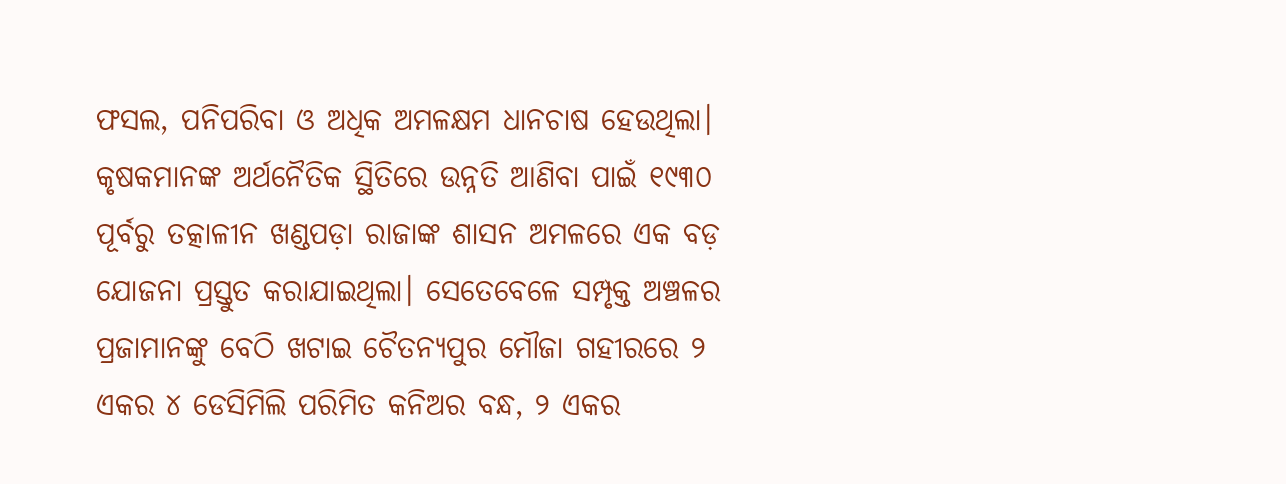ଫସଲ, ପନିପରିବା ଓ ଅଧିକ ଅମଳକ୍ଷମ ଧାନଚାଷ ହେଉଥିଲା। କୃଷକମାନଙ୍କ ଅର୍ଥନୈତିକ ସ୍ଥିତିରେ ଉନ୍ନତି ଆଣିବା ପାଇଁ ୧୯୩୦ ପୂର୍ବରୁ ତତ୍କାଳୀନ ଖଣ୍ଡପଡ଼ା ରାଜାଙ୍କ ଶାସନ ଅମଳରେ ଏକ ବଡ଼ ଯୋଜନା ପ୍ରସ୍ତୁତ କରାଯାଇଥିଲା। ସେତେବେଳେ ସମ୍ପୃକ୍ତ ଅଞ୍ଚଳର ପ୍ରଜାମାନଙ୍କୁ ବେଠି ଖଟାଇ ଚୈତନ୍ୟପୁର ମୌଜା ଗହୀରରେ ୨ ଏକର ୪ ଡେସିମିଲି ପରିମିତ କନିଅର ବନ୍ଧ, ୨ ଏକର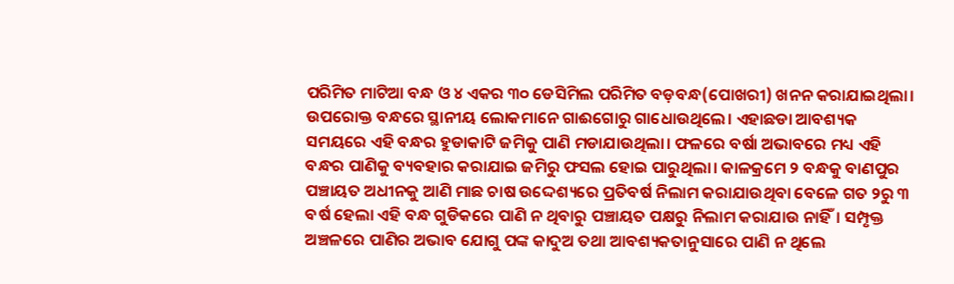ପରିମିତ ମାଟିଆ ବନ୍ଧ ଓ ୪ ଏକର ୩୦ ଡେସିମିଲ ପରିମିତ ବଡ଼ବନ୍ଧ(ପୋଖରୀ) ଖନନ କରାଯାଇଥିଲା। ଉପରୋକ୍ତ ବନ୍ଧରେ ସ୍ଥାନୀୟ ଲୋକମାନେ ଗାଈଗୋରୁ ଗାଧୋଉଥିଲେ। ଏହାଛଡା ଆବଶ୍ୟକ ସମୟରେ ଏହି ବନ୍ଧର ହୁଡାକାଟି ଜମିକୁ ପାଣି ମଡାଯାଉଥିଲା। ଫଳରେ ବର୍ଷା ଅଭାବରେ ମଧ୍ୟ ଏହି ବନ୍ଧର ପାଣିକୁ ବ୍ୟବହାର କରାଯାଇ ଜମିରୁ ଫସଲ ହୋଇ ପାରୁଥିଲା। କାଳକ୍ରମେ ୨ ବନ୍ଧକୁ ବାଣପୁର ପଞ୍ଚାୟତ ଅଧୀନକୁ ଆଣି ମାଛ ଚାଷ ଉଦ୍ଦେଶ୍ୟରେ ପ୍ରତିବର୍ଷ ନିଲାମ କରାଯାଉଥିବା ବେଳେ ଗତ ୨ରୁ ୩ ବର୍ଷ ହେଲା ଏହି ବନ୍ଧ ଗୁଡିକରେ ପାଣି ନ ଥିବାରୁ ପଞ୍ଚାୟତ ପକ୍ଷରୁ ନିଲାମ କରାଯାଉ ନାହିଁ। ସମ୍ପୃକ୍ତ ଅଞ୍ଚଳରେ ପାଣିର ଅଭାବ ଯୋଗୁ ପଙ୍କ କାଦୁଅ ତଥା ଆବଶ୍ୟକତାନୁସାରେ ପାଣି ନ ଥିଲେ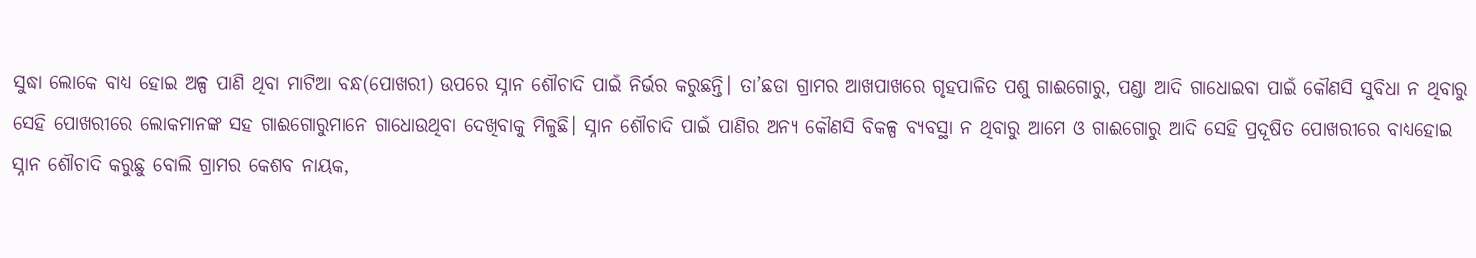ସୁଦ୍ଧା ଲୋକେ ବାଧ୍ୟ ହୋଇ ଅଳ୍ପ ପାଣି ଥିବା ମାଟିଆ ବନ୍ଧ(ପୋଖରୀ) ଉପରେ ସ୍ନାନ ଶୌଚାଦି ପାଇଁ ନିର୍ଭର କରୁଛନ୍ତି। ତା’ଛଡା ଗ୍ରାମର ଆଖପାଖରେ ଗୃହପାଳିତ ପଶୁ ଗାଈଗୋରୁ, ପଣ୍ଡା ଆଦି ଗାଧୋଇବା ପାଇଁ କୌଣସି ସୁବିଧା ନ ଥିବାରୁ ସେହି ପୋଖରୀରେ ଲୋକମାନଙ୍କ ସହ ଗାଈଗୋରୁମାନେ ଗାଧୋଉଥିବା ଦେଖିବାକୁ ମିଳୁଛି। ସ୍ନାନ ଶୌଚାଦି ପାଇଁ ପାଣିର ଅନ୍ୟ କୌଣସି ବିକଳ୍ପ ବ୍ୟବସ୍ଥା ନ ଥିବାରୁ ଆମେ ଓ ଗାଈଗୋରୁ ଆଦି ସେହି ପ୍ରଦୂଷିତ ପୋଖରୀରେ ବାଧ୍ୟହୋଇ ସ୍ନାନ ଶୌଚାଦି କରୁଛୁ ବୋଲି ଗ୍ରାମର କେଶବ ନାୟକ,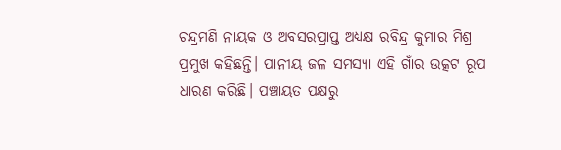ଚନ୍ଦ୍ରମଣି ନାୟକ ଓ ଅବସରପ୍ରାପ୍ତ ଅଧ୍ୟକ୍ଷ ରବିନ୍ଦ୍ର କୁମାର ମିଶ୍ର ପ୍ରମୁଖ କହିଛନ୍ତି। ପାନୀୟ ଜଳ ସମସ୍ୟା ଏହି ଗାଁର ଉତ୍କଟ ରୂପ ଧାରଣ କରିଛି। ପଞ୍ଚାୟତ ପକ୍ଷରୁ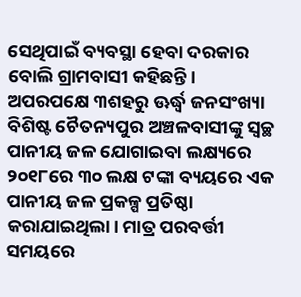ସେଥିପାଇଁ ବ୍ୟବସ୍ଥା ହେବା ଦରକାର ବୋଲି ଗ୍ରାମବାସୀ କହିଛନ୍ତି।
ଅପରପକ୍ଷେ ୩ଶହରୁ ଊର୍ଦ୍ଧ୍ୱ ଜନସଂଖ୍ୟା ବିଶିଷ୍ଟ ଚୈତନ୍ୟପୁର ଅଞ୍ଚଳବାସୀଙ୍କୁ ସ୍ବଚ୍ଛ ପାନୀୟ ଜଳ ଯୋଗାଇବା ଲକ୍ଷ୍ୟରେ ୨୦୧୮ରେ ୩୦ ଲକ୍ଷ ଟଙ୍କା ବ୍ୟୟରେ ଏକ ପାନୀୟ ଜଳ ପ୍ରକଳ୍ପ ପ୍ରତିଷ୍ଠା କରାଯାଇଥିଲା। ମାତ୍ର ପରବର୍ତ୍ତୀ ସମୟରେ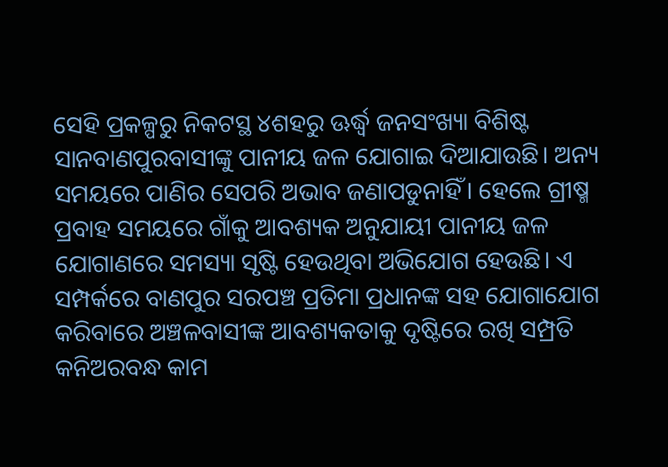ସେହି ପ୍ରକଳ୍ପରୁ ନିକଟସ୍ଥ ୪ଶହରୁ ଊର୍ଦ୍ଧ୍ୱ ଜନସଂଖ୍ୟା ବିଶିଷ୍ଟ ସାନବାଣପୁରବାସୀଙ୍କୁ ପାନୀୟ ଜଳ ଯୋଗାଇ ଦିଆଯାଉଛି। ଅନ୍ୟ ସମୟରେ ପାଣିର ସେପରି ଅଭାବ ଜଣାପଡୁନାହିଁ। ହେଲେ ଗ୍ରୀଷ୍ମ ପ୍ରବାହ ସମୟରେ ଗାଁକୁ ଆବଶ୍ୟକ ଅନୁଯାୟୀ ପାନୀୟ ଜଳ ଯୋଗାଣରେ ସମସ୍ୟା ସୃଷ୍ଟି ହେଉଥିବା ଅଭିଯୋଗ ହେଉଛି। ଏ ସମ୍ପର୍କରେ ବାଣପୁର ସରପଞ୍ଚ ପ୍ରତିମା ପ୍ରଧାନଙ୍କ ସହ ଯୋଗାଯୋଗ କରିବାରେ ଅଞ୍ଚଳବାସୀଙ୍କ ଆବଶ୍ୟକତାକୁ ଦୃଷ୍ଟିରେ ରଖି ସମ୍ପ୍ରତି କନିଅରବନ୍ଧ କାମ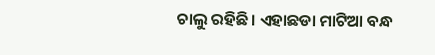ଚାଲୁ ରହିଛି। ଏହାଛଡା ମାଟିଆ ବନ୍ଧ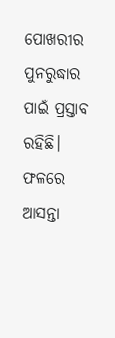ପୋଖରୀର ପୁନରୁଦ୍ଧାର ପାଇଁ ପ୍ରସ୍ତାବ ରହିଛି। ଫଳରେ ଆସନ୍ତା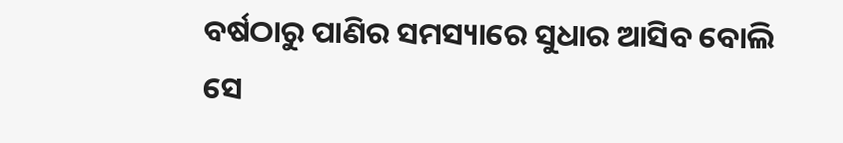ବର୍ଷଠାରୁ ପାଣିର ସମସ୍ୟାରେ ସୁଧାର ଆସିବ ବୋଲି ସେ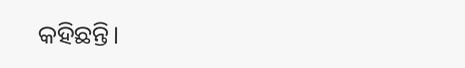କହିଛନ୍ତି।